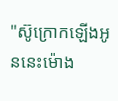"ស៊ូក្រោកឡើងអូននេះម៉ោង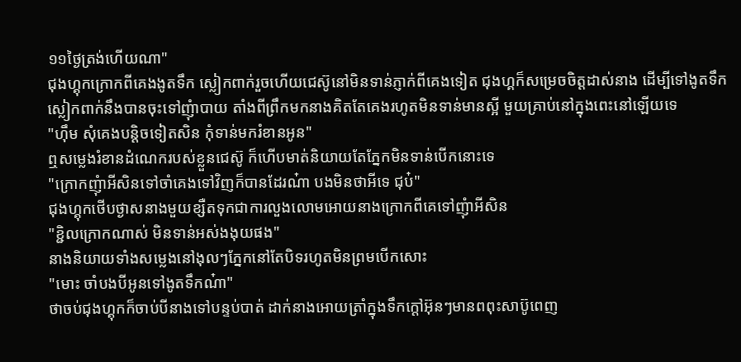១១ថ្ងៃត្រង់ហើយណា"
ជុងហ្គុកក្រោកពីគេងងូតទឹក ស្លៀកពាក់រួចហើយជេស៊ូនៅមិនទាន់ភ្ញាក់ពីគេងទៀត ជុងហ្គក៏សម្រេចចិត្តដាស់នាង ដើម្បីទៅងូតទឹក ស្លៀកពាក់នឹងបានចុះទៅញុំាបាយ តាំងពីព្រឹកមកនាងគិតតែគេងរហូតមិនទាន់មានស្អី មួយគ្រាប់នៅក្នុងពេះនៅឡើយទេ
"ហ៊ឹម សុំគេងបន្តិចទៀតសិន កុំទាន់មករំខានអូន"
ឮសម្លេងរំខានដំណេករបស់ខ្លួនជេស៊ូ ក៏ហើបមាត់និយាយតែភ្នែកមិនទាន់បើកនេាះទេ
"ក្រោកញុំាអីសិនទៅចាំគេងទៅវិញក៏បានដែរណ៎ា បងមិនថាអីទេ ជុប៎"
ជុងហ្គុកថើបថ្ងាសនាងមួយខ្សឺតទុកជាការលួងលោមអោយនាងក្រោកពីគេទៅញុំាអីសិន
"ខ្ជិលក្រោកណាស់ មិនទាន់អស់ងងុយផង"
នាងនិយាយទាំងសម្លេងនៅងុលៗភ្នែកនៅតែបិទរហូតមិនព្រមបើកសេាះ
"មេាះ ចាំបងបីអូនទៅងូតទឹកណ៎ា"
ថាចប់ជុងហ្គុកក៏ចាប់បីនាងទៅបន្ទប់បាត់ ដាក់នាងអោយត្រាំក្នុងទឹកក្ដៅអ៊ុនៗមានពពុះសាប៊ូពេញ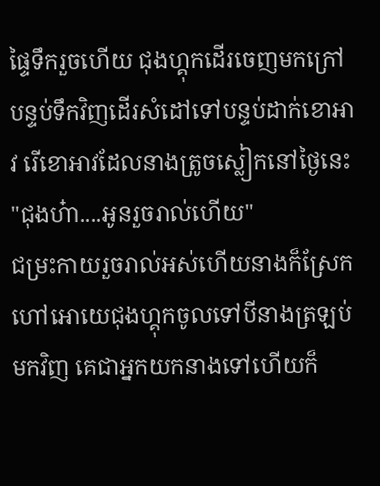ផ្ទៃទឹករួចហើយ ជុងហ្គុកដើរចេញមកក្រៅបន្ទប់ទឹកវិញដើរសំដៅទៅបន្ទប់ដាក់ខោអាវ រើខោអាវដែលនាងត្រូចស្លៀកនៅថ្ងៃនេះ
"ជុងហ៎ា....អូនរួចរាល់ហើយ"
ជម្រះកាយរួចរាល់អស់ហើយនាងក៏ស្រែកហៅអោយេជុងហ្គុកចូលទៅបីនាងត្រឡប់មកវិញ គេជាអ្នកយកនាងទៅហើយក៏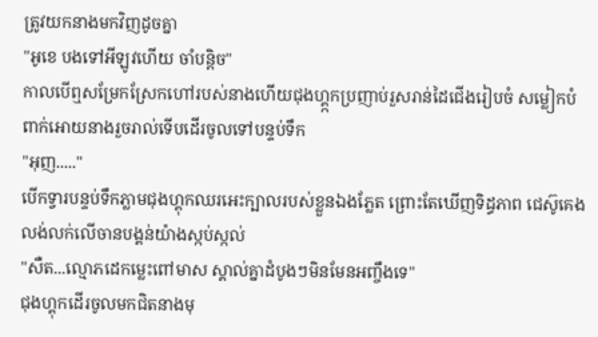ត្រូវយកនាងមកវិញដូចគ្នា
"អូខេ បងទៅអីឡូវហើយ ចាំបន្តិច"
កាលបើឮសម្រែកស្រែកហៅរបស់នាងហើយជុងហ្គ្កកប្រញាប់រួសរាន់ដៃជើងរៀបចំ សម្លៀកបំពាក់អោយនាងរួចរាល់ទើបដើរចូលទៅបន្ទប់ទឹក
"អុញ....."
បើកទ្វារបន្ទប់ទឹកភ្លាមជុងហ្គុកឈរអេះក្បាលរបស់ខ្លួនឯងភ្លែត ព្រោះតែឃើញទិដ្ធភាព ជេស៊ូគេងលង់លក់លើចានបង្គន់យ៉ាងស្កប់ស្កល់
"សឺត...ល្មោភដេកម្លេះពៅមាស ស្គាល់គ្នាដំបូងៗមិនមែនអញ្ចឹងទេ"
ជុងហ្គុកដើរចូលមកជិតនាងមុ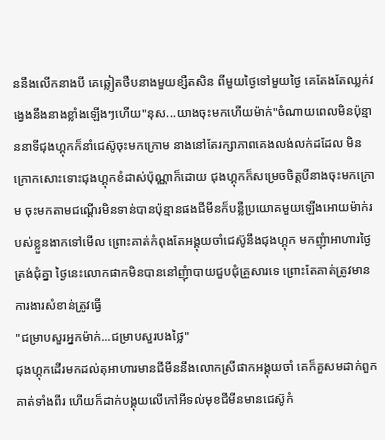ននឹងលើកនាងបី គេឆ្លៀតថឺបនាងមួយខ្សឺតសិន ពីមួយថ្ងៃទៅមួយថ្ងៃ គេតែងតែឈ្លក់វង្វេងនឹងនាងខ្លាំងឡើងៗហើយ"នុស...យាងចុះមកហើយម៉ាក់"ចំណាយពេលមិនប៉ុន្មាននាទីជុងហ្គុកក៏នាំជេស៊ូចុះមកក្រោម នាងនៅតែរក្សាភាពគេងលង់លក់ដដែល មិនក្រោកសេាះទេាះជុងហ្គុកខំដាស់ប៉ុណ្ណាក៏ដោយ ជុងហ្គុកក៏សម្រេចចិត្តបីនាងចុះមកក្រោម ចុះមកតាមជណ្ដើរមិនទាន់បានប៉ុន្មានផងជីមីនក៏បន្លឺប្រយោគមួយឡើងអោយម៉ាក់របស់ខ្លួនងាកទៅមើល ព្រោះគាត់កំពុងតែអង្គុយចាំជេស៊ូនឹងជុងហ្គុក មកញុំាអាហារថ្ងៃត្រង់ជុំគ្នា ថ្ងៃនេះលោកផាកមិនបាននៅញុំាបាយជួបជុំគ្រួសារទេ ព្រោះតែគាត់ត្រូវមានការងារសំខាន់ត្រូវធ្វើ
"ជម្រាបសួរអ្នកម៉ាក់...ជម្រាបសួរបងថ្លៃ"
ជុងហ្គុកដើរមកដល់តុអាហារមានជីមីននឹងលោកស្រីផាកអង្គុយចាំ គេក៏គួសមដាក់ពួកគាត់ទាំងពីរ ហើយក៏ដាក់បង្គុយលើកៅអីទល់មុខជីមីនមានជេស៊ូកំ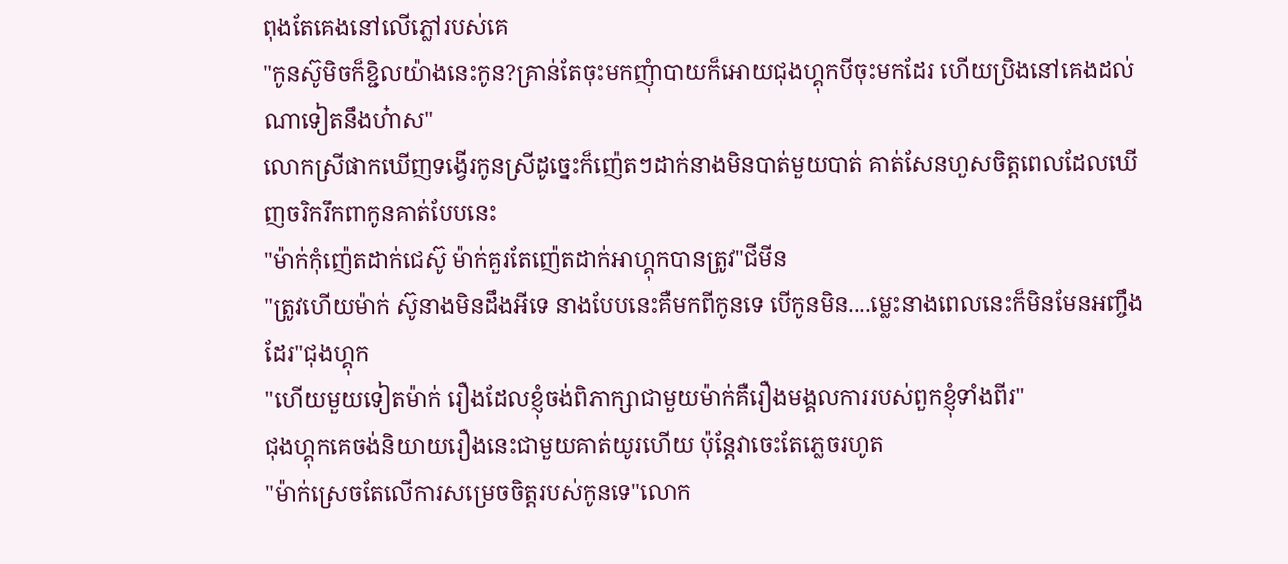ពុងតែគេងនៅលើភ្លៅរបស់គេ
"កូនស៊ូមិចក៏ខ្ជិលយ៉ាងនេះកូន?គ្រាន់តែចុះមកញុំាបាយក៏អោយជុងហ្គុកបីចុះមកដែរ ហើយប្រិងនៅគេងដល់ណាទៀតនឹងហ៎ាស"
លោកស្រីផាកឃើញទង្វើរកូនស្រីដូច្នេះក៏ញ៉េតៗដាក់នាងមិនបាត់មួយបាត់ គាត់សែនហួសចិត្តពេលដែលឃើញចរិករឹកពាកូនគាត់បែបនេះ
"ម៉ាក់កុំញ៉េតដាក់ជេស៊ូ ម៉ាក់គួរតែញ៉េតដាក់អាហ្គុកបានត្រូវ"ជីមីន
"ត្រូវហើយម៉ាក់ ស៊ូនាងមិនដឹងអីទេ នាងបែបនេះគឺមកពីកូនទេ បើកូនមិន....ម្លេះនាងពេលនេះក៏មិនមែនអញ្ចឹងដែរ"ជុងហ្គុក
"ហើយមួយទៀតម៉ាក់ រឿងដែលខ្ញុំចង់ពិភាក្សាជាមួយម៉ាក់គឺរឿងមង្គលការរបស់ពួកខ្ញុំទាំងពីរ"
ជុងហ្គុកគេចង់និយាយរឿងនេះជាមួយគាត់យូរហើយ ប៉ុន្តែវាចេះតែភ្លេចរហូត
"ម៉ាក់ស្រេចតែលើការសម្រេចចិត្តរបស់កូនទេ"លោក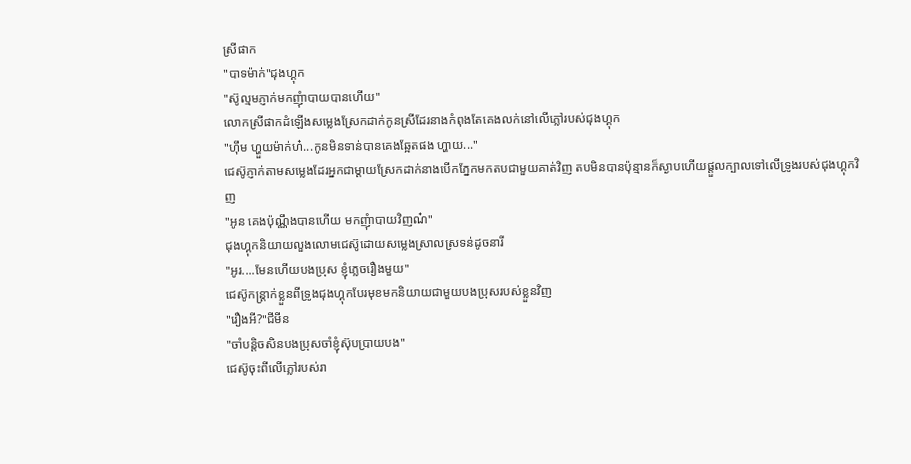ស្រីផាក
"បាទម៉ាក់"ជុងហ្គុក
"ស៊ូល្មមភ្ញាក់មកញុំាបាយបានហើយ"
លោកស្រីផាកដំឡើងសម្លេងស្រែកដាក់កូនស្រីដែរនាងកំពុងតែគេងលក់នៅលើភ្លៅរបស់ជុងហ្គុក
"ហ៊ឹម ហ្ហួយម៉ាក់ហ៎...កូនមិនទាន់បានគេងឆ្អែតផង ហ្ហាយ..."
ជេស៊ូភ្ញាក់តាមសម្លេងដែរអ្នកជាម្ដាយស្រែកដាក់នាងបើកភ្នែកមកតបជាមួយគាត់វិញ តបមិនបានប៉ុន្មានក៏ស្ងាបហើយផ្ដួលក្បាលទៅលើទ្រូងរបស់ជុងហ្គុកវិញ
"អូន គេងប៉ុណ្ណឹងបានហើយ មកញុំាបាយវិញណ៎"
ជុងហ្គុកនិយាយលួងលោមជេស៊ូដោយសម្លេងស្រាលស្រទន់ដូចនារី
"អូរ....មែនហើយបងប្រុស ខ្ញុំភ្លេចរឿងមួយ"
ជេស៊ូកន្រ្តាក់ខ្លួនពីទ្រូងជុងហ្គុកបែរមុខមកនិយាយជាមួយបងប្រុសរបស់ខ្លួនវិញ
"រឿងអី?"ជីមីន
"ចាំបន្តិចសិនបងប្រុសចាំខ្ញុំស៊ុបប្រាយបង"
ជេស៊ូចុះពីលើភ្លៅរបស់រា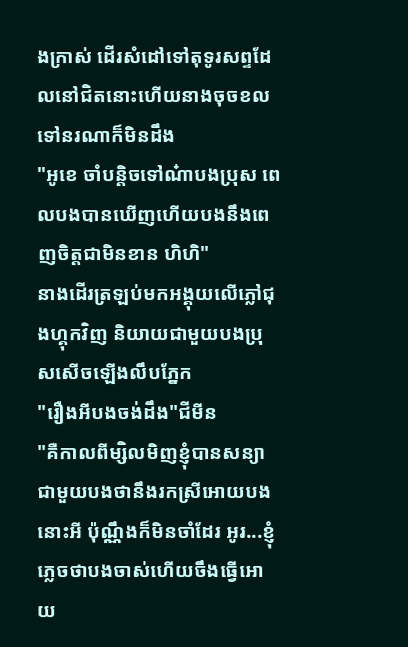ងក្រាស់ ដើរសំដៅទៅតុទូរសព្ទដែលនៅជិតនេាះហើយនាងចុចខលទៅនរណាក៏មិនដឹង
"អូខេ ចាំបន្តិចទៅណ៎ាបងប្រុស ពេលបងបានឃើញហើយបងនឹងពេញចិត្តជាមិនខាន ហិហិ"
នាងដើរត្រឡប់មកអង្គុយលើភ្លៅជុងហ្គុកវិញ និយាយជាមួយបងប្រុសសើចឡើងលឹបភ្នែក
"រឿងអីបងចង់ដឹង"ជីមីន
"គឺកាលពីម្សិលមិញខ្ញុំបានសន្យាជាមួយបងថានឹងរកស្រីអោយបងនេាះអី ប៉ុណ្ណឹងក៏មិនចាំដែរ អូរ...ខ្ញុំភ្លេចថាបងចាស់ហើយចឹងធ្វើអោយ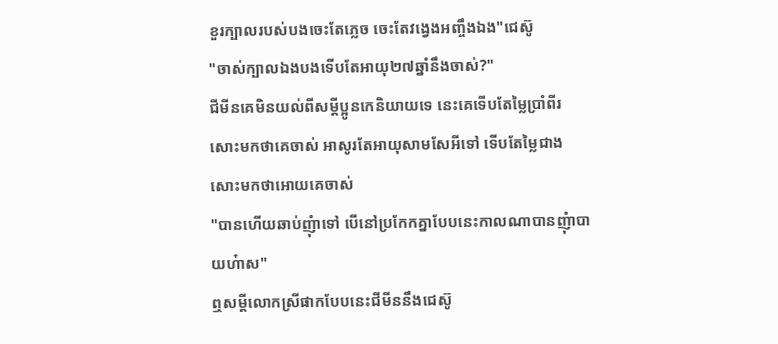ខួរក្បាលរបស់បងចេះតែភ្លេច ចេះតែវង្វេងអញ្ចឹងឯង"ជេស៊ូ
"ចាស់ក្បាលឯងបងទើបតែអាយុ២៧ឆ្នាំនឹងចាស់?"
ជីមីនគេមិនយល់ពីសម្ដីប្អូនកេនិយាយទេ នេះគេទើបតែម្លៃប្រាំពីរសេាះមកថាគេចាស់ អាសូរតែអាយុសាមសែអីទៅ ទើបតែម្លៃជាងសេាះមកថាអោយគេចាស់
"បានហើយឆាប់ញុំាទៅ បើនៅប្រកែកគ្នាបែបនេះកាលណាបានញុំាបាយហ៎ាស"
ឮសម្ដីលោកស្រីផាកបែបនេះជីមីននឹងជេស៊ូ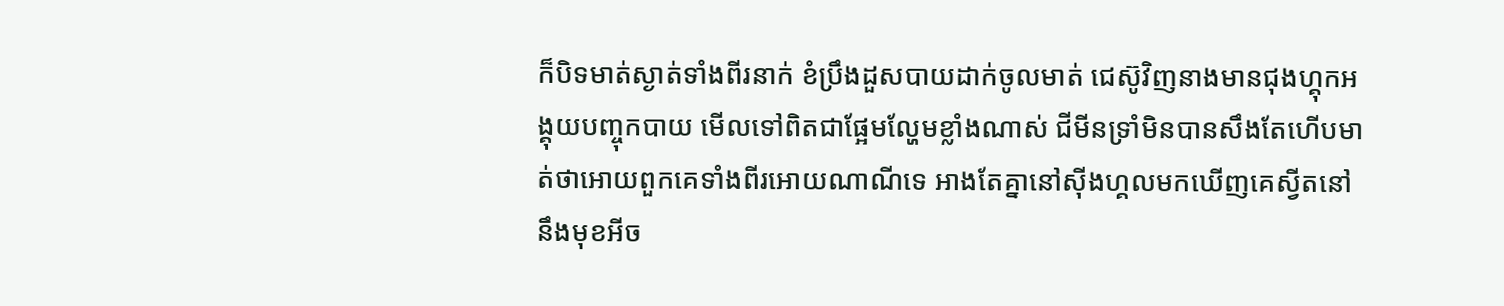ក៏បិទមាត់ស្ងាត់ទាំងពីរនាក់ ខំប្រឹងដួសបាយដាក់ចូលមាត់ ជេស៊ូវិញនាងមានជុងហ្គុកអង្គុយបញ្ចុកបាយ មើលទៅពិតជាផ្អែមល្ហែមខ្លាំងណាស់ ជីមីនទ្រាំមិនបានសឹងតែហើបមាត់ថាអោយពួកគេទាំងពីរអោយណាណីទេ អាងតែគ្នានៅសុីងហ្គលមកឃើញគេស្វីតនៅនឹងមុខអីច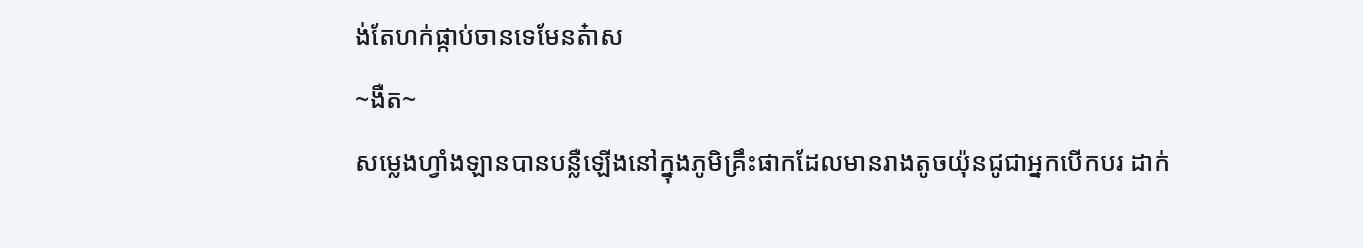ង់តែហក់ផ្កាប់ចានទេមែនត៎ាស
~ងឺត~
សម្លេងហ្វាំងឡានបានបន្លឺឡើងនៅក្នុងភូមិគ្រឹះផាកដែលមានរាងតូចយ៉ុនជូជាអ្នកបើកបរ ដាក់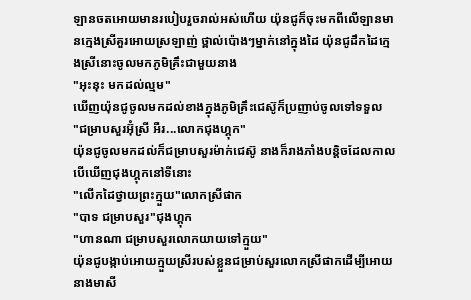ឡានចតអោយមានរបៀបរួចរាល់អស់ហើយ យ៉ុនជូក៏ចុះមកពីលើឡានមានក្មេងស្រីគួរអោយស្រឡាញ់ ថ្ពាល់ប៉ោងៗម្នាក់នៅក្នុងដៃ យ៉ុនជូដឹកដៃក្មេងស្រីនេាះចូលមកភូមិគ្រឹះជាមួយនាង
"អុះនុះ មកដល់ល្មម"
ឃើញយ៉ុនជូចូលមកដល់ខាងក្នុងភូមិគ្រឹះជេស៊ូក៏ប្រញាប់ចូលទៅទទួល
"ជម្រាបសួរអ៊ុំស្រី អឺរ...លោកជុងហ្គុក"
យ៉ុនជូចូលមកដល់ក៏ជម្រាបសួរម៉ាក់ជេស៊ូ នាងក៏រាងភាំងបន្តិចដែលកាលបើឃើញជុងហ្គុកនៅទីនេាះ
"លើកដៃថ្វាយព្រះក្មួយ"លោកស្រីផាក
"បាទ ជម្រាបសួរ"ជុងហ្គុក
"ហានណា ជម្រាបសួរលោកយាយទៅក្មួយ"
យ៉ុនជូបង្កាប់អោយក្មួយស្រីរបស់ខ្លួនជម្រាប់សួរលោកស្រីផាកដើម្បីអោយនាងមាសី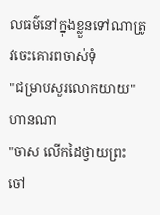លធម៌នៅក្នុងខ្លួនទៅណាត្រូវចេះគោរពចាស់ទុំ
"ជម្រាបសួរលោកយាយ"ហានណា
"ចាស លើកដៃថ្វាយព្រះចៅ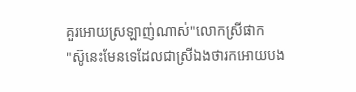គួរអោយស្រឡាញ់ណាស់"លោកស្រីផាក
"ស៊ូនេះមែនទេដែលជាស្រីឯងថារកអោយបង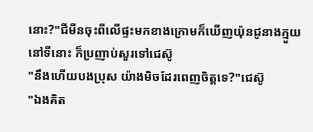នេាះ?"ជីមីនចុះពីលើផ្ទះមកខាងក្រោមក៏ឃើញយ៉ុនជូនាងក្មួយនៅទីនេាះ ក៏ប្រញាប់សួរទៅជេស៊ូ
"នឹងហើយបងប្រុស យ៉ាងមិចដែរពេញចិត្តទេ?"ជេស៊ូ
"ឯងគិត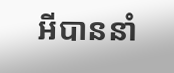អីបាននាំ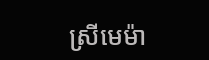ស្រីមេម៉ា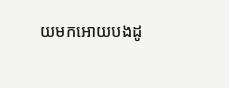យមកអោយបងដូ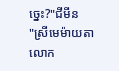ច្នេះ?"ជីមីន
"ស្រីមេម៉ាយតាលោក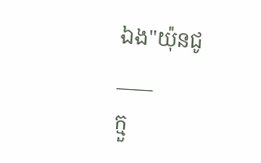ឯង"យ៉ុនជូ
____
ក្មួ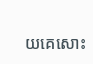យគេសេាះ